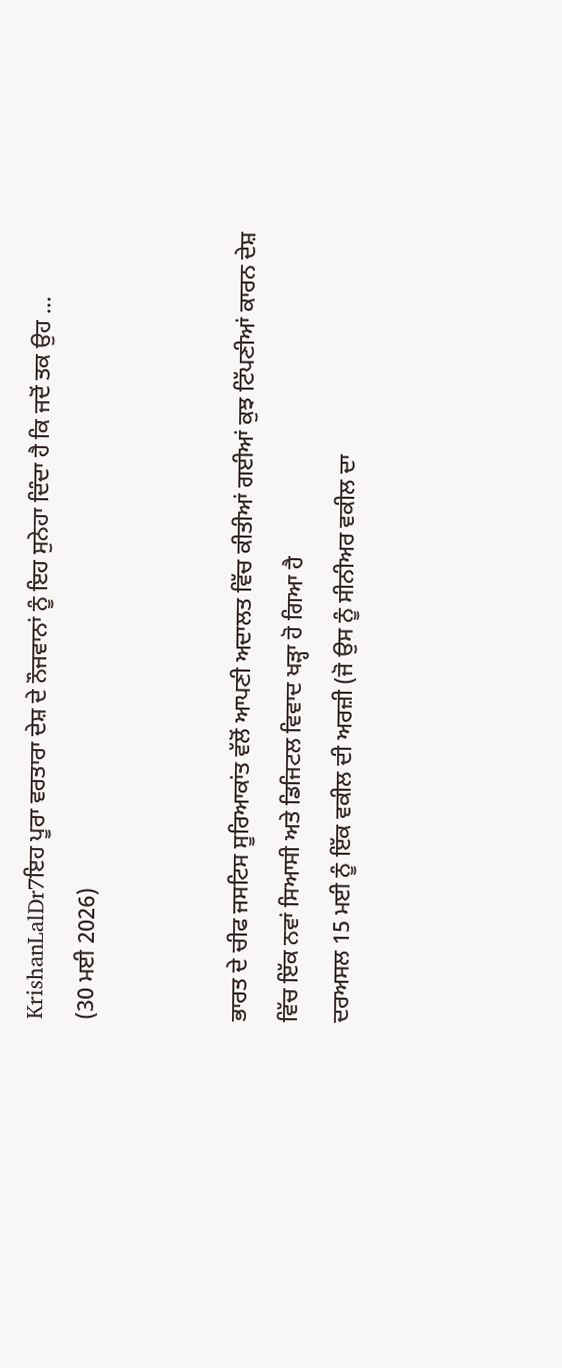KrishanLalDr7ਇਹ ਪੂਰਾ ਵਰਤਾਰਾ ਦੇਸ਼ ਦੇ ਨੌਜਵਾਨਾਂ ਨੂੰ ਇਹ ਸੁਨੇਹਾ ਦਿੰਦਾ ਹੈ ਕਿ ਜਦੋਂ ਤਕ ਉਹ ...
(30 ਮਈ 2026)


ਭਾਰਤ ਦੇ ਚੀਫ ਜਸਟਿਸ ਸੂਰਿਆਕਾਂਤ ਵੱਲੋਂ ਆਪਣੀ ਅਦਾਲਤ ਵਿੱਚ ਕੀਤੀਆਂ ਗਈਆਂ ਕੁਝ ਟਿੱਪਣੀਆਂ ਕਾਰਨ ਦੇਸ਼ ਵਿੱਚ ਇੱਕ ਨਵਾਂ ਸਿਆਸੀ ਅਤੇ ਡਿਜਿਟਲ ਵਿਵਾਦ ਖੜ੍ਹਾ ਹੋ ਗਿਆ ਹੈ
ਦਰਅਸਲ 15 ਮਈ ਨੂੰ ਇੱਕ ਵਕੀਲ ਦੀ ਅਰਜ਼ੀ (ਜੋ ਉਸ ਨੂੰ ਸੀਨੀਅਰ ਵਕੀਲ ਦਾ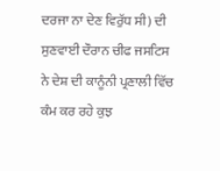ਦਰਜਾ ਨਾ ਦੇਣ ਵਿਰੁੱਧ ਸੀ) ਦੀ ਸੁਣਵਾਈ ਦੌਰਾਨ ਚੀਫ ਜਸਟਿਸ ਨੇ ਦੇਸ਼ ਦੀ ਕਾਨੂੰਨੀ ਪ੍ਰਣਾਲੀ ਵਿੱਚ ਕੰਮ ਕਰ ਰਹੇ ਕੁਝ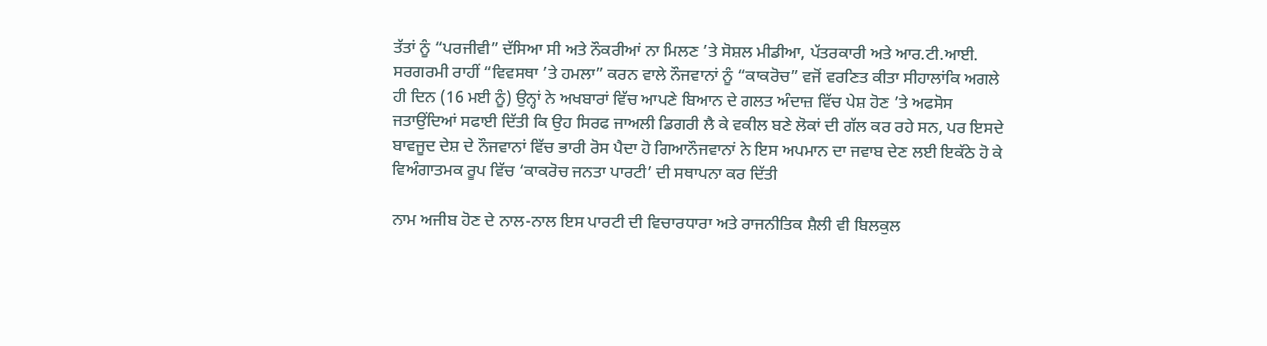ਤੱਤਾਂ ਨੂੰ “ਪਰਜੀਵੀ” ਦੱਸਿਆ ਸੀ ਅਤੇ ਨੌਕਰੀਆਂ ਨਾ ਮਿਲਣ ’ਤੇ ਸੋਸ਼ਲ ਮੀਡੀਆ, ਪੱਤਰਕਾਰੀ ਅਤੇ ਆਰ.ਟੀ.ਆਈ. ਸਰਗਰਮੀ ਰਾਹੀਂ “ਵਿਵਸਥਾ ’ਤੇ ਹਮਲਾ” ਕਰਨ ਵਾਲੇ ਨੌਜਵਾਨਾਂ ਨੂੰ “ਕਾਕਰੋਚ” ਵਜੋਂ ਵਰਣਿਤ ਕੀਤਾ ਸੀਹਾਲਾਂਕਿ ਅਗਲੇ ਹੀ ਦਿਨ (16 ਮਈ ਨੂੰ) ਉਨ੍ਹਾਂ ਨੇ ਅਖਬਾਰਾਂ ਵਿੱਚ ਆਪਣੇ ਬਿਆਨ ਦੇ ਗਲਤ ਅੰਦਾਜ਼ ਵਿੱਚ ਪੇਸ਼ ਹੋਣ ’ਤੇ ਅਫਸੋਸ ਜਤਾਉਂਦਿਆਂ ਸਫਾਈ ਦਿੱਤੀ ਕਿ ਉਹ ਸਿਰਫ ਜਾਅਲੀ ਡਿਗਰੀ ਲੈ ਕੇ ਵਕੀਲ ਬਣੇ ਲੋਕਾਂ ਦੀ ਗੱਲ ਕਰ ਰਹੇ ਸਨ, ਪਰ ਇਸਦੇ ਬਾਵਜੂਦ ਦੇਸ਼ ਦੇ ਨੌਜਵਾਨਾਂ ਵਿੱਚ ਭਾਰੀ ਰੋਸ ਪੈਦਾ ਹੋ ਗਿਆਨੌਜਵਾਨਾਂ ਨੇ ਇਸ ਅਪਮਾਨ ਦਾ ਜਵਾਬ ਦੇਣ ਲਈ ਇਕੱਠੇ ਹੋ ਕੇ ਵਿਅੰਗਾਤਮਕ ਰੂਪ ਵਿੱਚ ‘ਕਾਕਰੋਚ ਜਨਤਾ ਪਾਰਟੀ’ ਦੀ ਸਥਾਪਨਾ ਕਰ ਦਿੱਤੀ

ਨਾਮ ਅਜੀਬ ਹੋਣ ਦੇ ਨਾਲ-ਨਾਲ ਇਸ ਪਾਰਟੀ ਦੀ ਵਿਚਾਰਧਾਰਾ ਅਤੇ ਰਾਜਨੀਤਿਕ ਸ਼ੈਲੀ ਵੀ ਬਿਲਕੁਲ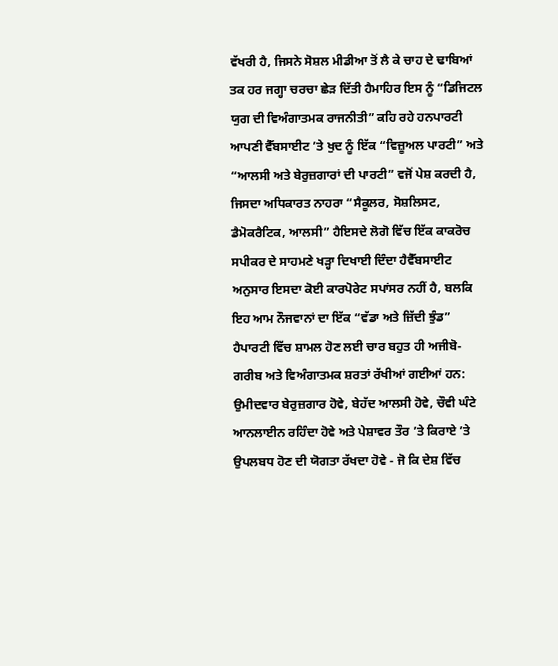ਵੱਖਰੀ ਹੈ, ਜਿਸਨੇ ਸੋਸ਼ਲ ਮੀਡੀਆ ਤੋਂ ਲੈ ਕੇ ਚਾਹ ਦੇ ਢਾਬਿਆਂ ਤਕ ਹਰ ਜਗ੍ਹਾ ਚਰਚਾ ਛੇੜ ਦਿੱਤੀ ਹੈਮਾਹਿਰ ਇਸ ਨੂੰ “ਡਿਜਿਟਲ ਯੁਗ ਦੀ ਵਿਅੰਗਾਤਮਕ ਰਾਜਨੀਤੀ” ਕਹਿ ਰਹੇ ਹਨਪਾਰਟੀ ਆਪਣੀ ਵੈੱਬਸਾਈਟ ’ਤੇ ਖੁਦ ਨੂੰ ਇੱਕ “ਵਿਜ਼ੂਅਲ ਪਾਰਟੀ” ਅਤੇ “ਆਲਸੀ ਅਤੇ ਬੇਰੁਜ਼ਗਾਰਾਂ ਦੀ ਪਾਰਟੀ” ਵਜੋਂ ਪੇਸ਼ ਕਰਦੀ ਹੈ, ਜਿਸਦਾ ਅਧਿਕਾਰਤ ਨਾਹਰਾ “ਸੈਕੂਲਰ, ਸੋਸ਼ਲਿਸਟ, ਡੈਮੋਕਰੈਟਿਕ, ਆਲਸੀ” ਹੈਇਸਦੇ ਲੋਗੋ ਵਿੱਚ ਇੱਕ ਕਾਕਰੋਚ ਸਪੀਕਰ ਦੇ ਸਾਹਮਣੇ ਖੜ੍ਹਾ ਦਿਖਾਈ ਦਿੰਦਾ ਹੈਵੈੱਬਸਾਈਟ ਅਨੁਸਾਰ ਇਸਦਾ ਕੋਈ ਕਾਰਪੋਰੇਟ ਸਪਾਂਸਰ ਨਹੀਂ ਹੈ, ਬਲਕਿ ਇਹ ਆਮ ਨੌਜਵਾਨਾਂ ਦਾ ਇੱਕ “ਵੱਡਾ ਅਤੇ ਜ਼ਿੱਦੀ ਝੁੰਡ” ਹੈਪਾਰਟੀ ਵਿੱਚ ਸ਼ਾਮਲ ਹੋਣ ਲਈ ਚਾਰ ਬਹੁਤ ਹੀ ਅਜੀਬੋ-ਗਰੀਬ ਅਤੇ ਵਿਅੰਗਾਤਮਕ ਸ਼ਰਤਾਂ ਰੱਖੀਆਂ ਗਈਆਂ ਹਨ: ਉਮੀਦਵਾਰ ਬੇਰੁਜ਼ਗਾਰ ਹੋਵੇ, ਬੇਹੱਦ ਆਲਸੀ ਹੋਵੇ, ਚੌਵੀ ਘੰਟੇ ਆਨਲਾਈਨ ਰਹਿੰਦਾ ਹੋਵੇ ਅਤੇ ਪੇਸ਼ਾਵਰ ਤੌਰ ’ਤੇ ਕਿਰਾਏ ’ਤੇ ਉਪਲਬਧ ਹੋਣ ਦੀ ਯੋਗਤਾ ਰੱਖਦਾ ਹੋਵੇ - ਜੋ ਕਿ ਦੇਸ਼ ਵਿੱਚ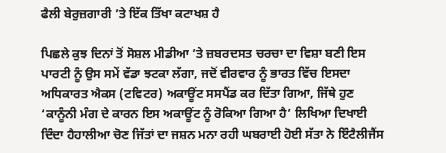ਫੈਲੀ ਬੇਰੁਜ਼ਗਾਰੀ ’ਤੇ ਇੱਕ ਤਿੱਖਾ ਕਟਾਖਸ਼ ਹੈ

ਪਿਛਲੇ ਕੁਝ ਦਿਨਾਂ ਤੋਂ ਸੋਸ਼ਲ ਮੀਡੀਆ ’ਤੇ ਜ਼ਬਰਦਸਤ ਚਰਚਾ ਦਾ ਵਿਸ਼ਾ ਬਣੀ ਇਸ ਪਾਰਟੀ ਨੂੰ ਉਸ ਸਮੇਂ ਵੱਡਾ ਝਟਕਾ ਲੱਗਾ, ਜਦੋਂ ਵੀਰਵਾਰ ਨੂੰ ਭਾਰਤ ਵਿੱਚ ਇਸਦਾ ਅਧਿਕਾਰਤ ਐਕਸ (ਟਵਿਟਰ) ਅਕਾਊਂਟ ਸਸਪੈਂਡ ਕਰ ਦਿੱਤਾ ਗਿਆ, ਜਿੱਥੇ ਹੁਣ ‘ਕਾਨੂੰਨੀ ਮੰਗ ਦੇ ਕਾਰਨ ਇਸ ਅਕਾਊਂਟ ਨੂੰ ਰੋਕਿਆ ਗਿਆ ਹੈ’ ਲਿਖਿਆ ਦਿਖਾਈ ਦਿੰਦਾ ਹੈਹਾਲੀਆ ਚੋਣ ਜਿੱਤਾਂ ਦਾ ਜਸ਼ਨ ਮਨਾ ਰਹੀ ਘਬਰਾਈ ਹੋਈ ਸੱਤਾ ਨੇ ਇੰਟੈਲੀਜੈਂਸ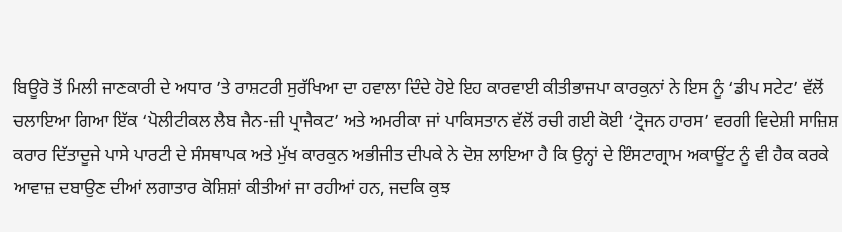ਬਿਊਰੋ ਤੋਂ ਮਿਲੀ ਜਾਣਕਾਰੀ ਦੇ ਅਧਾਰ ’ਤੇ ਰਾਸ਼ਟਰੀ ਸੁਰੱਖਿਆ ਦਾ ਹਵਾਲਾ ਦਿੰਦੇ ਹੋਏ ਇਹ ਕਾਰਵਾਈ ਕੀਤੀਭਾਜਪਾ ਕਾਰਕੁਨਾਂ ਨੇ ਇਸ ਨੂੰ ‘ਡੀਪ ਸਟੇਟ’ ਵੱਲੋਂ ਚਲਾਇਆ ਗਿਆ ਇੱਕ ‘ਪੋਲੀਟੀਕਲ ਲੈਬ ਜੈਨ-ਜ਼ੀ ਪ੍ਰਾਜੈਕਟ’ ਅਤੇ ਅਮਰੀਕਾ ਜਾਂ ਪਾਕਿਸਤਾਨ ਵੱਲੋਂ ਰਚੀ ਗਈ ਕੋਈ ‘ਟ੍ਰੋਜਨ ਹਾਰਸ’ ਵਰਗੀ ਵਿਦੇਸ਼ੀ ਸਾਜ਼ਿਸ਼ ਕਰਾਰ ਦਿੱਤਾਦੂਜੇ ਪਾਸੇ ਪਾਰਟੀ ਦੇ ਸੰਸਥਾਪਕ ਅਤੇ ਮੁੱਖ ਕਾਰਕੁਨ ਅਭੀਜੀਤ ਦੀਪਕੇ ਨੇ ਦੋਸ਼ ਲਾਇਆ ਹੈ ਕਿ ਉਨ੍ਹਾਂ ਦੇ ਇੰਸਟਾਗ੍ਰਾਮ ਅਕਾਊਂਟ ਨੂੰ ਵੀ ਹੈਕ ਕਰਕੇ ਆਵਾਜ਼ ਦਬਾਉਣ ਦੀਆਂ ਲਗਾਤਾਰ ਕੋਸ਼ਿਸ਼ਾਂ ਕੀਤੀਆਂ ਜਾ ਰਹੀਆਂ ਹਨ, ਜਦਕਿ ਕੁਝ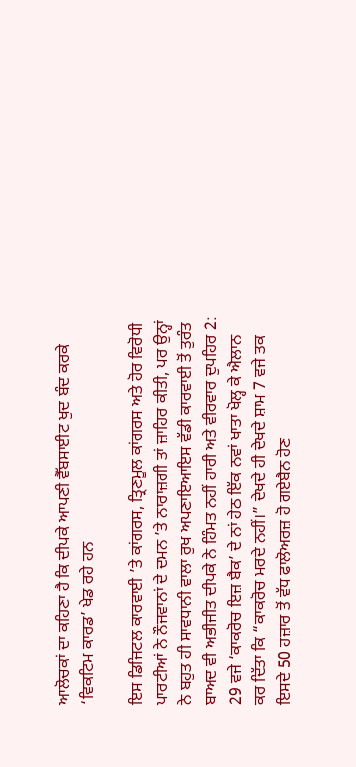ਆਲੋਚਕਾਂ ਦਾ ਕਹਿਣਾ ਹੈ ਕਿ ਦੀਪਕੇ ਆਪਣੀ ਵੈੱਬਸਾਈਟ ਖੁਦ ਬੰਦ ਕਰਕੇ ‘ਵਿਕਟਿਮ ਕਾਰਡ’ ਖੇਡ ਰਹੇ ਹਨ

ਇਸ ਡਿਜਿਟਲ ਕਾਰਵਾਈ ’ਤੇ ਕਾਂਗਰਸ, ਤ੍ਰਿਣਮੂਲ ਕਾਂਗਰਸ ਅਤੇ ਹੋਰ ਵਿਰੋਧੀ ਪਾਰਟੀਆਂ ਨੇ ਨੌਜਵਾਨਾਂ ਦੇ ਦਮਨ ’ਤੇ ਨਾਰਾਜ਼ਗੀ ਤਾਂ ਜ਼ਾਹਿਰ ਕੀਤੀ, ਪਰ ਉਨ੍ਹਾਂ ਨੇ ਬਹੁਤ ਹੀ ਸਾਵਧਾਨੀ ਵਾਲਾ ਰੁਖ ਅਪਣਾਇਆਇਸ ਵੱਡੀ ਕਾਰਵਾਈ ਤੋਂ ਤੁਰੰਤ ਬਾਅਦ ਵੀ ਅਭੀਜੀਤ ਦੀਪਕੇ ਨੇ ਹਿੰਮਤ ਨਹੀਂ ਹਾਰੀ ਅਤੇ ਵੀਰਵਾਰ ਦੁਪਹਿਰ 2: 29 ਵਜੇ ‘ਕਾਕਰੋਚ ਇਜ਼ ਬੈਕ’ ਦੇ ਨਾਂ ਹੇਠ ਇੱਕ ਨਵਾਂ ਖਾਤਾ ਖੋਲ੍ਹ ਕੇ ਐਲਾਨ ਕਰ ਦਿੱਤਾ ਕਿ “ਕਾਕਰੋਚ ਮਰਦੇ ਨਹੀਂ।” ਦੇਖਦੇ ਹੀ ਦੇਖਦੇ ਸ਼ਾਮ 7 ਵਜੇ ਤਕ ਇਸਦੇ 50 ਹਜ਼ਾਰ ਤੋਂ ਵੱਧ ਫਾਲੋਅਰਜ਼ ਹੋ ਗਏਬੈਨ ਹੋਣ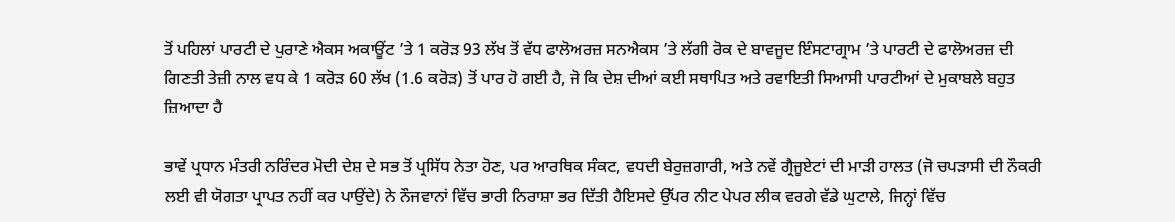ਤੋਂ ਪਹਿਲਾਂ ਪਾਰਟੀ ਦੇ ਪੁਰਾਣੇ ਐਕਸ ਅਕਾਊਂਟ ’ਤੇ 1 ਕਰੋੜ 93 ਲੱਖ ਤੋਂ ਵੱਧ ਫਾਲੋਅਰਜ਼ ਸਨਐਕਸ ’ਤੇ ਲੱਗੀ ਰੋਕ ਦੇ ਬਾਵਜੂਦ ਇੰਸਟਾਗ੍ਰਾਮ ’ਤੇ ਪਾਰਟੀ ਦੇ ਫਾਲੋਅਰਜ਼ ਦੀ ਗਿਣਤੀ ਤੇਜ਼ੀ ਨਾਲ ਵਧ ਕੇ 1 ਕਰੋੜ 60 ਲੱਖ (1.6 ਕਰੋੜ) ਤੋਂ ਪਾਰ ਹੋ ਗਈ ਹੈ, ਜੋ ਕਿ ਦੇਸ਼ ਦੀਆਂ ਕਈ ਸਥਾਪਿਤ ਅਤੇ ਰਵਾਇਤੀ ਸਿਆਸੀ ਪਾਰਟੀਆਂ ਦੇ ਮੁਕਾਬਲੇ ਬਹੁਤ ਜ਼ਿਆਦਾ ਹੈ

ਭਾਵੇਂ ਪ੍ਰਧਾਨ ਮੰਤਰੀ ਨਰਿੰਦਰ ਮੋਦੀ ਦੇਸ਼ ਦੇ ਸਭ ਤੋਂ ਪ੍ਰਸਿੱਧ ਨੇਤਾ ਹੋਣ, ਪਰ ਆਰਥਿਕ ਸੰਕਟ, ਵਧਦੀ ਬੇਰੁਜ਼ਗਾਰੀ, ਅਤੇ ਨਵੇਂ ਗ੍ਰੈਜੂਏਟਾਂ ਦੀ ਮਾੜੀ ਹਾਲਤ (ਜੋ ਚਪੜਾਸੀ ਦੀ ਨੌਕਰੀ ਲਈ ਵੀ ਯੋਗਤਾ ਪ੍ਰਾਪਤ ਨਹੀਂ ਕਰ ਪਾਉਂਦੇ) ਨੇ ਨੌਜਵਾਨਾਂ ਵਿੱਚ ਭਾਰੀ ਨਿਰਾਸ਼ਾ ਭਰ ਦਿੱਤੀ ਹੈਇਸਦੇ ਉੱਪਰ ਨੀਟ ਪੇਪਰ ਲੀਕ ਵਰਗੇ ਵੱਡੇ ਘੁਟਾਲੇ, ਜਿਨ੍ਹਾਂ ਵਿੱਚ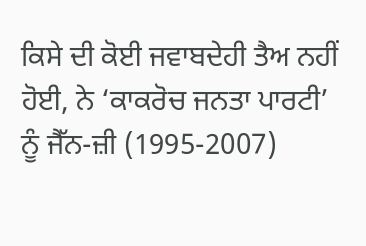ਕਿਸੇ ਦੀ ਕੋਈ ਜਵਾਬਦੇਹੀ ਤੈਅ ਨਹੀਂ ਹੋਈ, ਨੇ ‘ਕਾਕਰੋਚ ਜਨਤਾ ਪਾਰਟੀ’ ਨੂੰ ਜੈੱਨ-ਜ਼ੀ (1995-2007)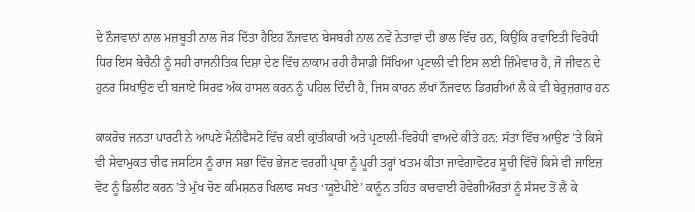ਦੇ ਨੌਜਵਾਨਾਂ ਨਾਲ ਮਜ਼ਬੂਤੀ ਨਾਲ ਜੋੜ ਦਿੱਤਾ ਹੈਇਹ ਨੌਜਵਾਨ ਬੇਸਬਰੀ ਨਾਲ ਨਵੇਂ ਨੇਤਾਵਾਂ ਦੀ ਭਾਲ ਵਿੱਚ ਹਨ, ਕਿਉਂਕਿ ਰਵਾਇਤੀ ਵਿਰੋਧੀ ਧਿਰ ਇਸ ਬੇਚੈਨੀ ਨੂੰ ਸਹੀ ਰਾਜਨੀਤਿਕ ਦਿਸ਼ਾ ਦੇਣ ਵਿੱਚ ਨਾਕਾਮ ਰਹੀ ਹੈਸਾਡੀ ਸਿੱਖਿਆ ਪ੍ਰਣਾਲੀ ਵੀ ਇਸ ਲਈ ਜ਼ਿੰਮੇਵਾਰ ਹੈ, ਜੋ ਜੀਵਨ ਦੇ ਹੁਨਰ ਸਿਖਾਉਣ ਦੀ ਬਜਾਏ ਸਿਰਫ ਅੰਕ ਹਾਸਲ ਕਰਨ ਨੂੰ ਪਹਿਲ ਦਿੰਦੀ ਹੈ, ਜਿਸ ਕਾਰਨ ਲੱਖਾਂ ਨੌਜਵਾਨ ਡਿਗਰੀਆਂ ਲੈ ਕੇ ਵੀ ਬੇਰੁਜ਼ਗਾਰ ਹਨ

ਕਾਕਰੋਚ ਜਨਤਾ ਪਾਰਟੀ ਨੇ ਆਪਣੇ ਮੈਨੀਫੈਸਟੋ ਵਿੱਚ ਕਈ ਕ੍ਰਾਂਤੀਕਾਰੀ ਅਤੇ ਪ੍ਰਣਾਲੀ-ਵਿਰੋਧੀ ਵਾਅਦੇ ਕੀਤੇ ਹਨ: ਸੱਤਾ ਵਿੱਚ ਆਉਣ ’ਤੇ ਕਿਸੇ ਵੀ ਸੇਵਾਮੁਕਤ ਚੀਫ ਜਸਟਿਸ ਨੂੰ ਰਾਜ ਸਭਾ ਵਿੱਚ ਭੇਜਣ ਵਰਗੀ ਪ੍ਰਥਾ ਨੂੰ ਪੂਰੀ ਤਰ੍ਹਾਂ ਖਤਮ ਕੀਤਾ ਜਾਵੇਗਾਵੋਟਰ ਸੂਚੀ ਵਿੱਚੋਂ ਕਿਸੇ ਵੀ ਜਾਇਜ਼ ਵੋਟ ਨੂੰ ਡਿਲੀਟ ਕਰਨ ’ਤੇ ਮੁੱਖ ਚੋਣ ਕਮਿਸ਼ਨਰ ਖਿਲਾਫ ਸਖਤ ‘ਯੂਏਪੀਏ’ ਕਾਨੂੰਨ ਤਹਿਤ ਕਾਰਵਾਈ ਹੋਵੇਗੀਔਰਤਾਂ ਨੂੰ ਸੰਸਦ ਤੋਂ ਲੈ ਕੇ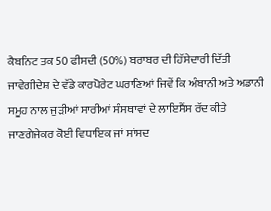ਕੈਬਨਿਟ ਤਕ 50 ਫੀਸਦੀ (50%) ਬਰਾਬਰ ਦੀ ਹਿੱਸੇਦਾਰੀ ਦਿੱਤੀ ਜਾਵੇਗੀਦੇਸ਼ ਦੇ ਵੱਡੇ ਕਾਰਪੋਰੇਟ ਘਰਾਣਿਆਂ ਜਿਵੇਂ ਕਿ ਅੰਬਾਨੀ ਅਤੇ ਅਡਾਨੀ ਸਮੂਹ ਨਾਲ ਜੁੜੀਆਂ ਸਾਰੀਆਂ ਸੰਸਥਾਵਾਂ ਦੇ ਲਾਇਸੈਂਸ ਰੱਦ ਕੀਤੇ ਜਾਣਗੇਜੇਕਰ ਕੋਈ ਵਿਧਾਇਕ ਜਾਂ ਸਾਂਸਦ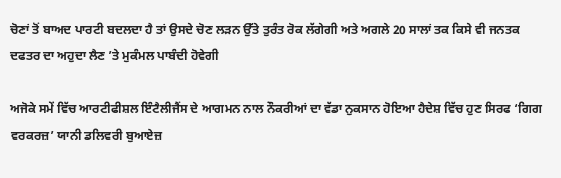ਚੋਣਾਂ ਤੋਂ ਬਾਅਦ ਪਾਰਟੀ ਬਦਲਦਾ ਹੈ ਤਾਂ ਉਸਦੇ ਚੋਣ ਲੜਨ ਉੱਤੇ ਤੁਰੰਤ ਰੋਕ ਲੱਗੇਗੀ ਅਤੇ ਅਗਲੇ 20 ਸਾਲਾਂ ਤਕ ਕਿਸੇ ਵੀ ਜਨਤਕ ਦਫਤਰ ਦਾ ਅਹੁਦਾ ਲੈਣ ’ਤੇ ਮੁਕੰਮਲ ਪਾਬੰਦੀ ਹੋਵੇਗੀ

ਅਜੋਕੇ ਸਮੇਂ ਵਿੱਚ ਆਰਟੀਫੀਸ਼ਲ ਇੰਟੈਲੀਜੈਂਸ ਦੇ ਆਗਮਨ ਨਾਲ ਨੌਕਰੀਆਂ ਦਾ ਵੱਡਾ ਨੁਕਸਾਨ ਹੋਇਆ ਹੈਦੇਸ਼ ਵਿੱਚ ਹੁਣ ਸਿਰਫ ‘ਗਿਗ ਵਰਕਰਜ਼’ ਯਾਨੀ ਡਲਿਵਰੀ ਬੁਆਏਜ਼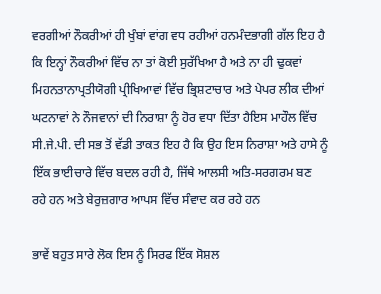ਵਰਗੀਆਂ ਨੌਕਰੀਆਂ ਹੀ ਖੁੰਬਾਂ ਵਾਂਗ ਵਧ ਰਹੀਆਂ ਹਨਮੰਦਭਾਗੀ ਗੱਲ ਇਹ ਹੈ ਕਿ ਇਨ੍ਹਾਂ ਨੌਕਰੀਆਂ ਵਿੱਚ ਨਾ ਤਾਂ ਕੋਈ ਸੁਰੱਖਿਆ ਹੈ ਅਤੇ ਨਾ ਹੀ ਢੁਕਵਾਂ ਮਿਹਨਤਾਨਾਪ੍ਰਤੀਯੋਗੀ ਪ੍ਰੀਖਿਆਵਾਂ ਵਿੱਚ ਭ੍ਰਿਸ਼ਟਾਚਾਰ ਅਤੇ ਪੇਪਰ ਲੀਕ ਦੀਆਂ ਘਟਨਾਵਾਂ ਨੇ ਨੌਜਵਾਨਾਂ ਦੀ ਨਿਰਾਸ਼ਾ ਨੂੰ ਹੋਰ ਵਧਾ ਦਿੱਤਾ ਹੈਇਸ ਮਾਹੌਲ ਵਿੱਚ ਸੀ.ਜੇ.ਪੀ. ਦੀ ਸਭ ਤੋਂ ਵੱਡੀ ਤਾਕਤ ਇਹ ਹੈ ਕਿ ਉਹ ਇਸ ਨਿਰਾਸ਼ਾ ਅਤੇ ਹਾਸੇ ਨੂੰ ਇੱਕ ਭਾਈਚਾਰੇ ਵਿੱਚ ਬਦਲ ਰਹੀ ਹੈ, ਜਿੱਥੇ ਆਲਸੀ ਅਤਿ-ਸਰਗਰਮ ਬਣ ਰਹੇ ਹਨ ਅਤੇ ਬੇਰੁਜ਼ਗਾਰ ਆਪਸ ਵਿੱਚ ਸੰਵਾਦ ਕਰ ਰਹੇ ਹਨ

ਭਾਵੇਂ ਬਹੁਤ ਸਾਰੇ ਲੋਕ ਇਸ ਨੂੰ ਸਿਰਫ ਇੱਕ ਸੋਸ਼ਲ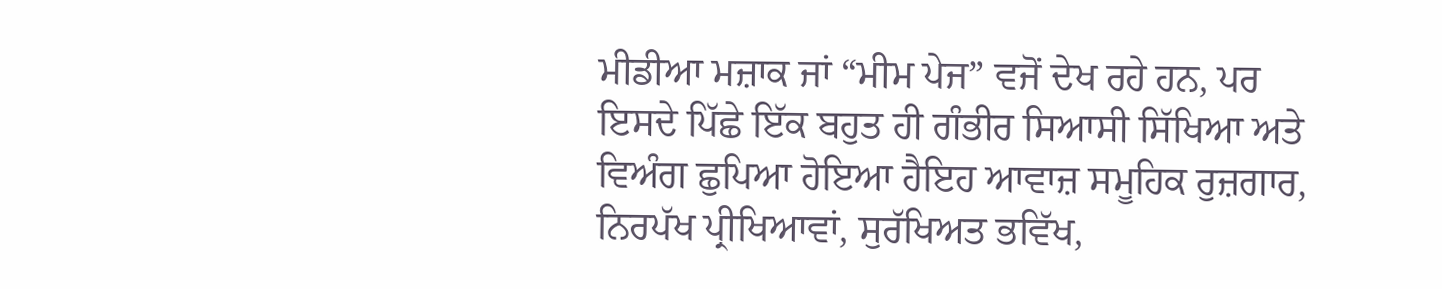ਮੀਡੀਆ ਮਜ਼ਾਕ ਜਾਂ “ਮੀਮ ਪੇਜ” ਵਜੋਂ ਦੇਖ ਰਹੇ ਹਨ, ਪਰ ਇਸਦੇ ਪਿੱਛੇ ਇੱਕ ਬਹੁਤ ਹੀ ਗੰਭੀਰ ਸਿਆਸੀ ਸਿੱਖਿਆ ਅਤੇ ਵਿਅੰਗ ਛੁਪਿਆ ਹੋਇਆ ਹੈਇਹ ਆਵਾਜ਼ ਸਮੂਹਿਕ ਰੁਜ਼ਗਾਰ, ਨਿਰਪੱਖ ਪ੍ਰੀਖਿਆਵਾਂ, ਸੁਰੱਖਿਅਤ ਭਵਿੱਖ,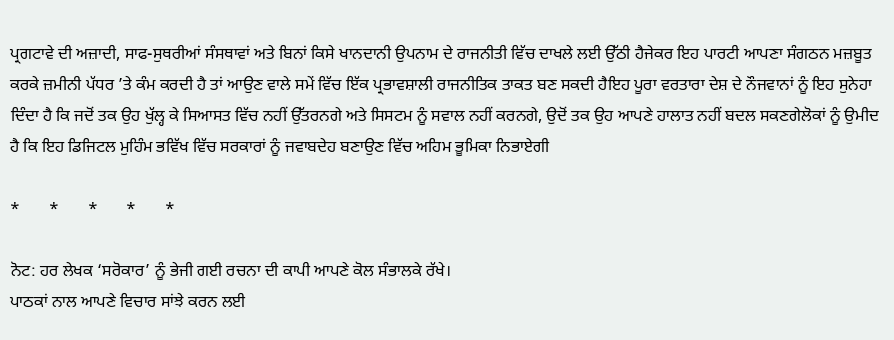ਪ੍ਰਗਟਾਵੇ ਦੀ ਅਜ਼ਾਦੀ, ਸਾਫ-ਸੁਥਰੀਆਂ ਸੰਸਥਾਵਾਂ ਅਤੇ ਬਿਨਾਂ ਕਿਸੇ ਖਾਨਦਾਨੀ ਉਪਨਾਮ ਦੇ ਰਾਜਨੀਤੀ ਵਿੱਚ ਦਾਖਲੇ ਲਈ ਉੱਠੀ ਹੈਜੇਕਰ ਇਹ ਪਾਰਟੀ ਆਪਣਾ ਸੰਗਠਨ ਮਜ਼ਬੂਤ ਕਰਕੇ ਜ਼ਮੀਨੀ ਪੱਧਰ ’ਤੇ ਕੰਮ ਕਰਦੀ ਹੈ ਤਾਂ ਆਉਣ ਵਾਲੇ ਸਮੇਂ ਵਿੱਚ ਇੱਕ ਪ੍ਰਭਾਵਸ਼ਾਲੀ ਰਾਜਨੀਤਿਕ ਤਾਕਤ ਬਣ ਸਕਦੀ ਹੈਇਹ ਪੂਰਾ ਵਰਤਾਰਾ ਦੇਸ਼ ਦੇ ਨੌਜਵਾਨਾਂ ਨੂੰ ਇਹ ਸੁਨੇਹਾ ਦਿੰਦਾ ਹੈ ਕਿ ਜਦੋਂ ਤਕ ਉਹ ਖੁੱਲ੍ਹ ਕੇ ਸਿਆਸਤ ਵਿੱਚ ਨਹੀਂ ਉੱਤਰਨਗੇ ਅਤੇ ਸਿਸਟਮ ਨੂੰ ਸਵਾਲ ਨਹੀਂ ਕਰਨਗੇ, ਉਦੋਂ ਤਕ ਉਹ ਆਪਣੇ ਹਾਲਾਤ ਨਹੀਂ ਬਦਲ ਸਕਣਗੇਲੋਕਾਂ ਨੂੰ ਉਮੀਦ ਹੈ ਕਿ ਇਹ ਡਿਜਿਟਲ ਮੁਹਿੰਮ ਭਵਿੱਖ ਵਿੱਚ ਸਰਕਾਰਾਂ ਨੂੰ ਜਵਾਬਦੇਹ ਬਣਾਉਣ ਵਿੱਚ ਅਹਿਮ ਭੂਮਿਕਾ ਨਿਭਾਏਗੀ

*       *       *       *       *

ਨੋਟ: ਹਰ ਲੇਖਕ ‘ਸਰੋਕਾਰ’ ਨੂੰ ਭੇਜੀ ਗਈ ਰਚਨਾ ਦੀ ਕਾਪੀ ਆਪਣੇ ਕੋਲ ਸੰਭਾਲਕੇ ਰੱਖੇ।
ਪਾਠਕਾਂ ਨਾਲ ਆਪਣੇ ਵਿਚਾਰ ਸਾਂਝੇ ਕਰਨ ਲਈ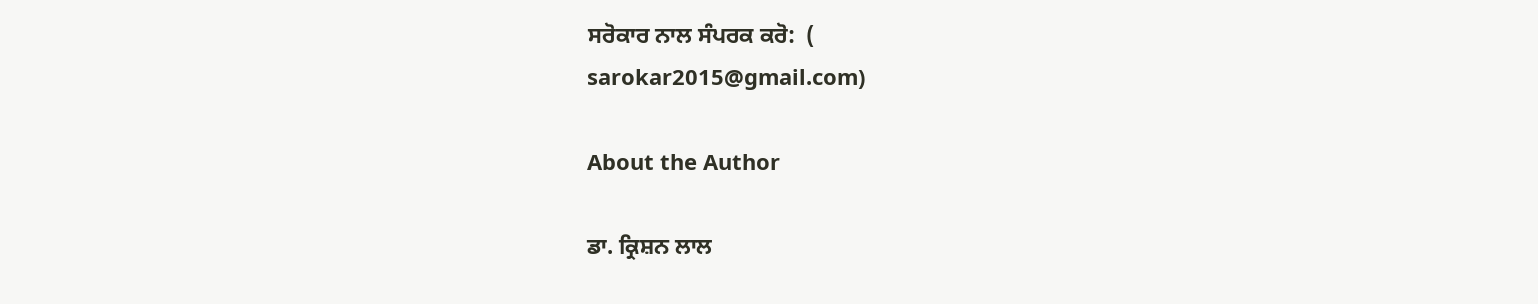ਸਰੋਕਾਰ ਨਾਲ ਸੰਪਰਕ ਕਰੋ:  (
sarokar2015@gmail.com)

About the Author

ਡਾ. ਕ੍ਰਿਸ਼ਨ ਲਾਲ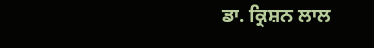ਡਾ. ਕ੍ਰਿਸ਼ਨ ਲਾਲ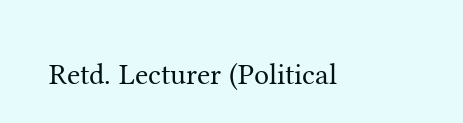Retd. Lecturer (Political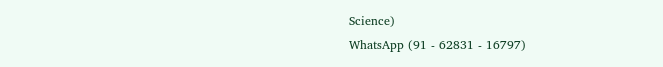Science)
WhatsApp (91 - 62831 - 16797)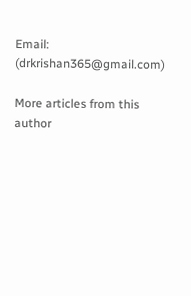Email: (drkrishan365@gmail.com)

More articles from this author